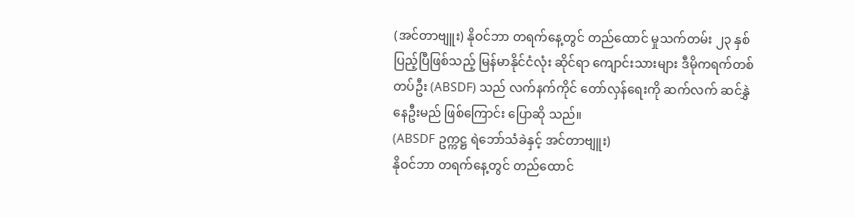(အင်တာဗျူး) နိုဝင်ဘာ တရက်နေ့တွင် တည်ထောင် မှုသက်တမ်း ၂၃ နှစ်ပြည့်ပြီဖြစ်သည့် မြန်မာနိုင်ငံလုံး ဆိုင်ရာ ကျောင်းသားများ ဒီမိုကရက်တစ် တပ်ဦး (ABSDF) သည် လက်နက်ကိုင် တော်လှန်ရေးကို ဆက်လက် ဆင်နွှဲနေဦးမည် ဖြစ်ကြောင်း ပြောဆို သည်။
(ABSDF ဥက္ကဋ္ဌ ရဲဘော်သံခဲနှင့် အင်တာဗျူး)
နိုဝင်ဘာ တရက်နေ့တွင် တည်ထောင်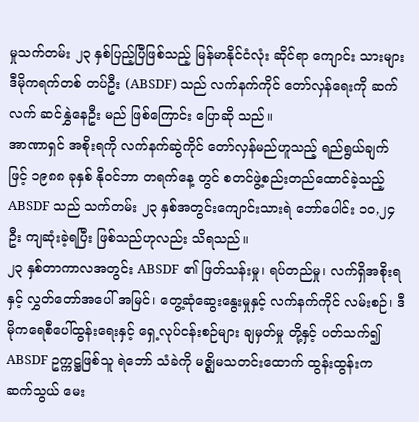မှုသက်တမ်း ၂၃ နှစ်ပြည့်ပြီဖြစ်သည့် မြန်မာနိုင်ငံလုံး ဆိုင်ရာ ကျောင်း သားများ ဒီမိုကရက်တစ် တပ်ဦး (ABSDF) သည် လက်နက်ကိုင် တော်လှန်ရေးကို ဆက်လက် ဆင်နွှဲနေဦး မည် ဖြစ်ကြောင်း ပြောဆို သည်။
အာဏာရှင် အစိုးရကို လက်နက်ဆွဲကိုင် တော်လှန်မည်ဟူသည့် ရည်ရွယ်ချက်ဖြင့် ၁၉၈၈ ခုနှစ် နိုဝင်ဘာ တရက်နေ့ တွင် စတင်ဖွဲ့စည်းတည်ထောင်ခဲ့သည့် ABSDF သည် သက်တမ်း ၂၃ နှစ်အတွင်းကျောင်းသားရဲ ဘော်ပေါင်း ၁ဝ,၂၄ ဦး ကျဆုံးခဲ့ရပြီး ဖြစ်သည်ဟုလည်း သိရသည်။
၂၃ နှစ်တာကာလအတွင်း ABSDF ၏ ဖြတ်သန်းမှု၊ ရပ်တည်မှု၊ လက်ရှိအစိုးရနှင့် လွှတ်တော်အပေါ် အမြင်၊ တွေ့ဆုံဆွေးနွေးမှုနှင့် လက်နက်ကိုင် လမ်းစဉ်၊ ဒီမိုကရေစီပေါ်ထွန်းရေးနှင့် ရှေ့လုပ်ငန်းစဉ်များ ချမှတ်မှု တို့နှင့် ပတ်သက်၍ ABSDF ဥက္ကဋ္ဌဖြစ်သူ ရဲဘော် သံခဲကို မဇ္စျိမသတင်းထောက် ထွန်းထွန်းက ဆက်သွယ် မေး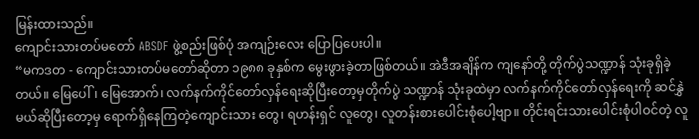မြန်းထားသည်။
ကျောင်းသားတပ်မတော် ABSDF ဖွဲ့စည်းဖြစ်ပုံ အကျဉ်းလေး ပြောပြပေးပါ။
“မကဒတ - ကျောင်းသားတပ်မတော်ဆိုတာ ၁၉၈၈ ခုနှစ်က မွေးဖွားခဲ့တာဖြစ်တယ်။ အဲဒီအချိန်က ကျနော်တို့ တိုက်ပွဲသဏ္ဍာန် သုံးခုရှိခဲ့တယ်။ မြေပေါ်၊ မြေအောက်၊ လက်နက်ကိုင်တော်လှန်ရေးဆိုပြီးတော့မှတိုက်ပွဲ သဏ္ဍာန် သုံးခုထဲမှာ လက်နက်ကိုင်တော်လှန်ရေးကို ဆင်နွှဲမယ်ဆိုပြီးတော့မှ ရောက်ရှိနေကြတဲ့ကျောင်းသား တွေ၊ ရဟန်းရှင် လူတွေ၊ လူတန်းစားပေါင်းစုံပေါ့ဗျာ။ တိုင်းရင်းသားပေါင်းစုံပါဝင်တဲ့ လူ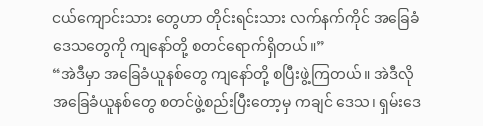ငယ်ကျောင်းသား တွေဟာ တိုင်းရင်းသား လက်နက်ကိုင် အခြေခံဒေသတွေကို ကျနော်တို့ စတင်ရောက်ရှိတယ်။”
“အဲဒီမှာ အခြေခံယူနစ်တွေ ကျနော်တို့ စပြီးဖွဲ့ကြတယ်။ အဲဒီလို အခြေခံယူနစ်တွေ စတင်ဖွဲ့စည်းပြီးတော့မှ ကချင် ဒေသ၊ ရှမ်းဒေ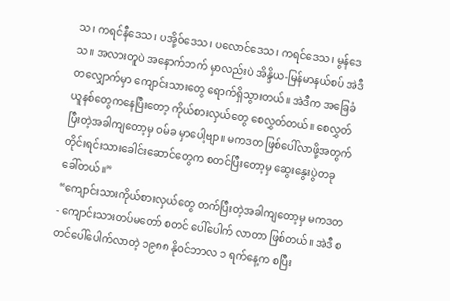သ၊ ကရင်နီဒေသ၊ ပအို့ဝ်ဒေသ၊ ပလောင်ဒေသ၊ ကရင်ဒေသ၊ မွန်ဒေသ။ အလားတူပဲ အနောက်ဘက် မှာလည်းပဲ အိန္ဒိယ-မြန်မာနယ်စပ် အဲဒီတလျှောက်မှာ ကျောင်းသားတွေ ရောက်ရှိသွားတယ်။ အဲဒီက အခြေခံ ယူနစ်တွေကနေပြီးတော့ ကိုယ်စားလှယ်တွေ စေလွှတ်တယ်။ စေလွှတ်ပြီးတဲ့အခါကျတော့မှ ဝမ်ခ မှာပေါ့ဗျာ။ မကဒတ ဖြစ်ပေါ်လာဖို့အတွက် တိုင်းရင်းသားခေါင်းဆောင်တွေက စတင်ပြီးတော့မှ ဆွေးနွေးပွဲတခု ခေါ်တယ်။”
“ကျောင်းသားကိုယ်စားလှယ်တွေ တက်ပြီးတဲ့အခါကျတော့မှ မကဒတ - ကျောင်းသားတပ်မတော် စတင် ပေါ်ပေါက် လာတာ ဖြစ်တယ်။ အဲဒီ စတင်ပေါ်ပေါက်လာတဲ့ ၁၉၈၈ နိုဝင်ဘာလ ၁ ရက်နေ့က စပြီး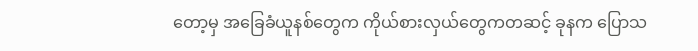တော့မှ အခြေခံယူနစ်တွေက ကိုယ်စားလှယ်တွေကတဆင့် ခုနက ပြောသ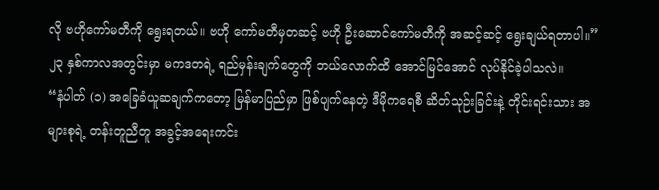လို ဗဟိုကော်မတီကို ရွေးရတယ်။ ဗဟို ကော်မတီမှတဆင့် ဗဟို ဦးဆောင်ကော်မတီကို အဆင့်ဆင့် ရွေးချယ်ရတာပါ။”
၂၃ နှစ်ကာလအတွင်းမှာ မကဒတရဲ့ ရည်မှန်းချက်တွေကို ဘယ်လောက်ထိ အောင်မြင်အောင် လုပ်နိုင်ခဲ့ပါသလဲ။
“နံပါတ် (၁) အခြေခံယူဆချက်ကတော့ မြန်မာပြည်မှာ ဖြစ်ပျက်နေတဲ့ ဒီမိုကရေစီ ဆိတ်သုဉ်းခြင်းနဲ့ တိုင်းရင်းသား အများစုရဲ့ တန်းတူညီတူ အခွင့်အရေးကင်း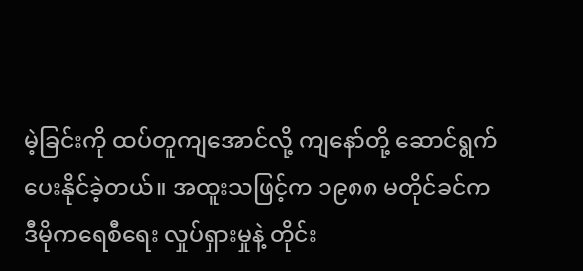မဲ့ခြင်းကို ထပ်တူကျအောင်လို့ ကျနော်တို့ ဆောင်ရွက်ပေးနိုင်ခဲ့တယ်။ အထူးသဖြင့်က ၁၉၈၈ မတိုင်ခင်က ဒီမိုကရေစီရေး လှုပ်ရှားမှုနဲ့ တိုင်း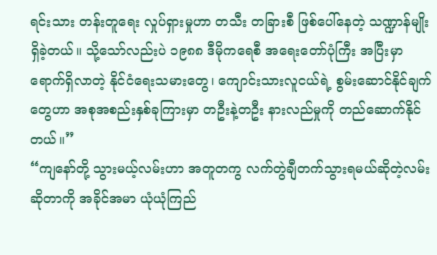ရင်းသား တန်းတူရေး လှုပ်ရှားမှုဟာ တသီး တခြားစီ ဖြစ်ပေါ်နေတဲ့ သဏ္ဍာန်မျိုး ရှိခဲ့တယ်။ သို့သော်လည်းပဲ ၁၉၈၈ ဒီမိုကရေစီ အရေးတော်ပုံကြီး အပြီးမှာရောက်ရှိလာတဲ့ နိုင်ငံရေးသမားတွေ၊ ကျောင်းသားလူငယ်ရဲ့ စွမ်းဆောင်နိုင်ချက် တွေဟာ အစုအစည်းနှစ်ခုကြားမှာ တဦးနဲ့တဦး နားလည်မှုကို တည်ဆောက်နိုင်တယ်။”
“ကျနော်တို့ သွားမယ့်လမ်းဟာ အတူတကွ လက်တွဲချီတက်သွားရမယ်ဆိုတဲ့လမ်း ဆိုတာကို အခိုင်အမာ ယုံယုံကြည်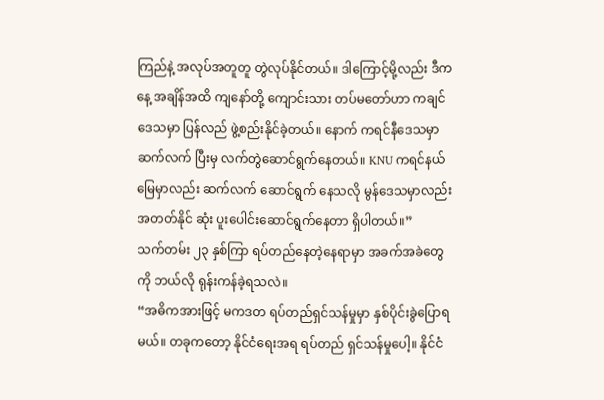ကြည်နဲ့ အလုပ်အတူတူ တွဲလုပ်နိုင်တယ်။ ဒါကြောင့်မို့လည်း ဒီကနေ့ အချိန်အထိ ကျနော်တို့ ကျောင်းသား တပ်မတော်ဟာ ကချင်ဒေသမှာ ပြန်လည် ဖွဲ့စည်းနိုင်ခဲ့တယ်။ နောက် ကရင်နီဒေသမှာ ဆက်လက် ပြီးမှ လက်တွဲဆောင်ရွက်နေတယ်။ KNU ကရင်နယ်မြေမှာလည်း ဆက်လက် ဆောင်ရွက် နေသလို မွန်ဒေသမှာလည်း အတတ်နိုင် ဆုံး ပူးပေါင်းဆောင်ရွက်နေတာ ရှိပါတယ်။”
သက်တမ်း ၂၃ နှစ်ကြာ ရပ်တည်နေတဲ့နေရာမှာ အခက်အခဲတွေကို ဘယ်လို ရုန်းကန်ခဲ့ရသလဲ။
“အဓိကအားဖြင့် မကဒတ ရပ်တည်ရှင်သန်မှုမှာ နှစ်ပိုင်းခွဲပြောရမယ်။ တခုကတော့ နိုင်ငံရေးအရ ရပ်တည် ရှင်သန်မှုပေါ့။ နိုင်ငံ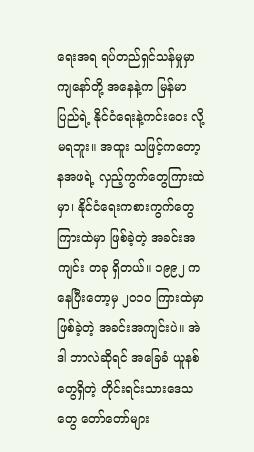ရေးအရ ရပ်တည်ရှင်သန်မှုမှာ ကျနော်တို့ အနေနဲ့က မြန်မာပြည်ရဲ့ နိုင်ငံရေးနဲ့ကင်းဝေး လို့ မရဘူး။ အထူး သဖြင့်ကတော့ နအဖရဲ့ လှည့်ကွက်တွေကြားထဲမှာ၊ နိုင်ငံရေးကစားကွက်တွေကြားထဲမှာ ဖြစ်ခဲ့တဲ့ အခင်းအကျင်း တခု ရှိတယ်။ ၁၉၉၂ ကနေပြီးတော့မှ ၂ဝ၁ဝ ကြားထဲမှာ ဖြစ်ခဲ့တဲ့ အခင်းအကျင်းပဲ။ အဲဒါ ဘာလဲဆိုရင် အခြေခံ ယူနစ်တွေရှိတဲ့ တိုင်းရင်းသားဒေသတွေ တော်တော်များ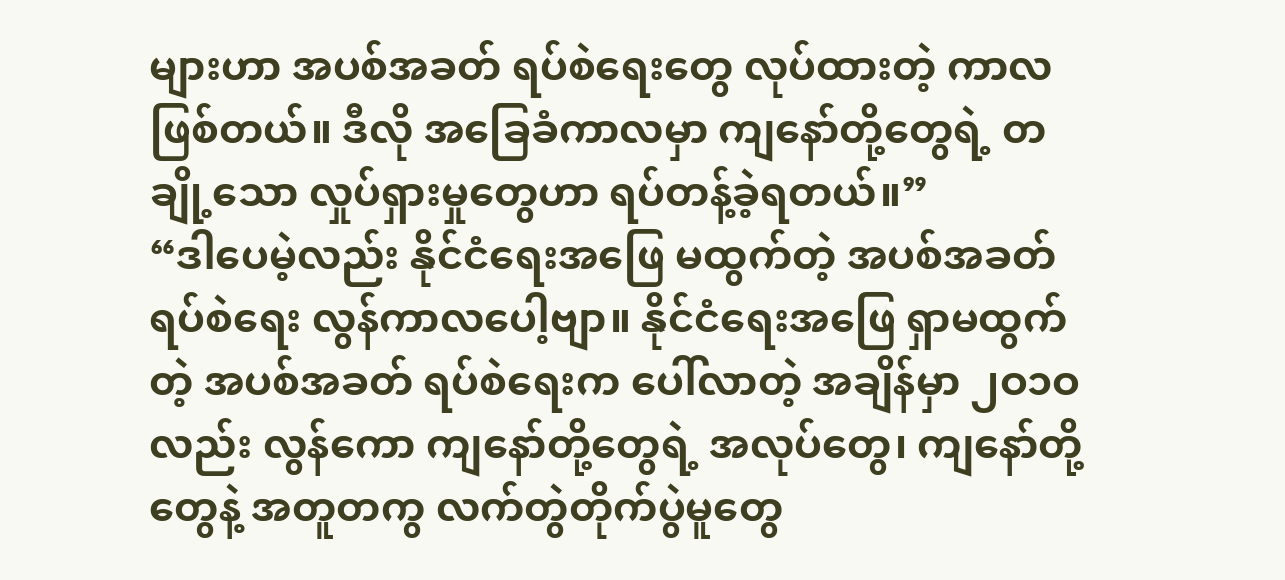များဟာ အပစ်အခတ် ရပ်စဲရေးတွေ လုပ်ထားတဲ့ ကာလ ဖြစ်တယ်။ ဒီလို အခြေခံကာလမှာ ကျနော်တို့တွေရဲ့ တချို့သော လှုပ်ရှားမှုတွေဟာ ရပ်တန့်ခဲ့ရတယ်။”
“ဒါပေမဲ့လည်း နိုင်ငံရေးအဖြေ မထွက်တဲ့ အပစ်အခတ် ရပ်စဲရေး လွန်ကာလပေါ့ဗျာ။ နိုင်ငံရေးအဖြေ ရှာမထွက်တဲ့ အပစ်အခတ် ရပ်စဲရေးက ပေါ်လာတဲ့ အချိန်မှာ ၂ဝ၁ဝ လည်း လွန်ကော ကျနော်တို့တွေရဲ့ အလုပ်တွေ၊ ကျနော်တို့တွေနဲ့ အတူတကွ လက်တွဲတိုက်ပွဲမူတွေ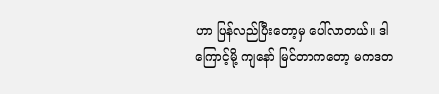ဟာ ပြန်လည်ပြီးတော့မှ ပေါ်လာတယ်။ ဒါကြောင့်မို့ ကျနော် မြင်တာကတော့ မကဒတ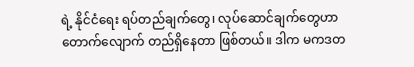ရဲ့ နိုင်ငံရေး ရပ်တည်ချက်တွေ၊ လုပ်ဆောင်ချက်တွေဟာ တောက်လျောက် တည်ရှိနေတာ ဖြစ်တယ်။ ဒါက မကဒတ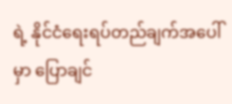ရဲ့ နိုင်ငံရေးရပ်တည်ချက်အပေါ်မှာ ပြောချင်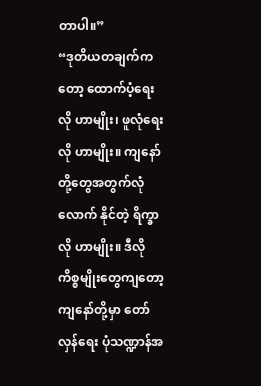တာပါ။”
“ဒုတိယတချက်ကတော့ ထောက်ပံ့ရေးလို ဟာမျိုး၊ ဖူလုံရေးလို ဟာမျိုး။ ကျနော်တို့တွေအတွက်လုံလောက် နိုင်တဲ့ ရိက္ခာလို ဟာမျိုး။ ဒီလိုကိစ္စမျိုးတွေကျတော့ ကျနော်တို့မှာ တော်လှန်ရေး ပုံသဏ္ဍာန်အ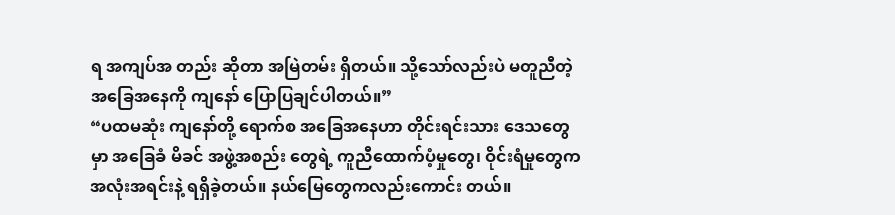ရ အကျပ်အ တည်း ဆိုတာ အမြဲတမ်း ရှိတယ်။ သို့သော်လည်းပဲ မတူညီတဲ့အခြေအနေကို ကျနော် ပြောပြချင်ပါတယ်။”
“ပထမဆုံး ကျနော်တို့ ရောက်စ အခြေအနေဟာ တိုင်းရင်းသား ဒေသတွေမှာ အခြေခံ မိခင် အဖွဲ့အစည်း တွေရဲ့ ကူညီထောက်ပံ့မှုတွေ၊ ဝိုင်းရံမှုတွေက အလုံးအရင်းနဲ့ ရရှိခဲ့တယ်။ နယ်မြေတွေကလည်းကောင်း တယ်။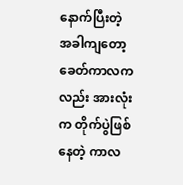နောက်ပြီးတဲ့ အခါကျတော့ ခေတ်ကာလကလည်း အားလုံးက တိုက်ပွဲဖြစ်နေတဲ့ ကာလ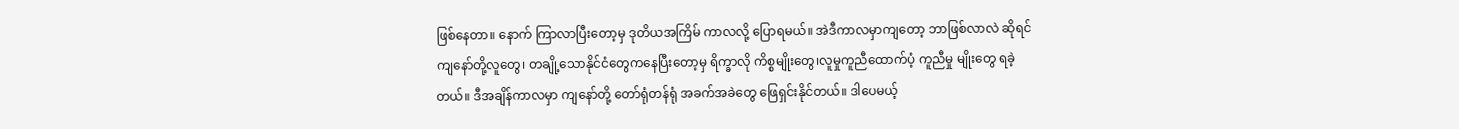ဖြစ်နေတာ။ နောက် ကြာလာပြီးတော့မှ ဒုတိယအကြိမ် ကာလလို့ ပြောရမယ်။ အဲဒီကာလမှာကျတော့ ဘာဖြစ်လာလဲ ဆိုရင် ကျနော်တို့လူတွေ၊ တချို့သောနိုင်ငံတွေကနေပြီးတော့မှ ရိက္ခာလို ကိစ္စမျိုးတွေ၊လူမှုကူညီထောက်ပံ့ ကူညီမှု မျိုးတွေ ရခဲ့တယ်။ ဒီအချိန်ကာလမှာ ကျနော်တို့ တော်ရုံတန်ရုံ အခက်အခဲတွေ ဖြေရှင်းနိုင်တယ်။ ဒါပေမယ့်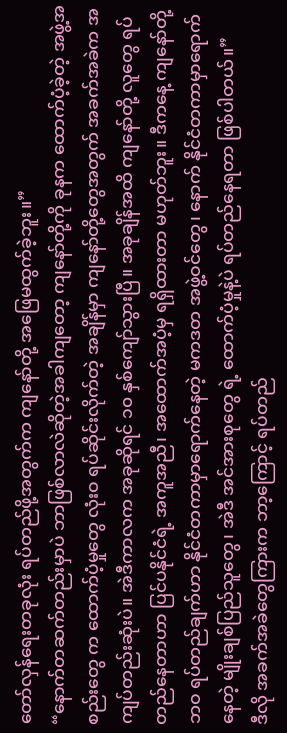တော်လှန်ရေးတခုလုံး ရပ်တည်ဖို့အတွက်က ကျနော်တို့ အဖြေမထွက်ခဲ့ဘူး။”
“နောက်တဆက်တည်းမှာပဲ ဘာဖြစ်လာလဲဆိုတဲ့အခါကျတော့ ကျနော်တို့ကို ခုနက ထောက်ပံ့ခဲ့တဲ့ အဖွဲ့အစည်းတွေ က ထောက်ပံ့မှုတွေ လုံးဝ ရပ်ဆိုင်းလိုက်တဲ့ အချိန်မှာ ကျနော်တို့တွေအတွက် အခက်အခဲက အကျပ်တည်းဆုံးပဲ။ အဲဒီကာလက အခုဆိုရင် ၁၀ နှစ်ကျော်သွားပြီ။ အခုချိန်အထိ ကျနော်တို့ လူတွေ ရပ်တည်နေတာဟာ ပြင်ပနိုင်ငံရဲ့ အကူအညီ၊ အထောက်အပံ့မှ ရရှိထားတာ မဟုတ်ဘူး။ ဒီကနေ့ ကျနော်တို့ ဘဝ ရပ်တည်ချက်ဟာ နိုင်ငံတကာမှာရောက်နေတဲ့ မကဒတ အဖွဲ့ဝင်တွေ၊ နောက် နိုင်ငံတကာမှာရောက် နေတဲ့ မျိုးချစ်ပြည်သူတွေ၊ အဲဒီ အင်အားစုတွေ ရဲ့ ထောက်ပံ့မှုနဲ့ပဲ ရပ်တည်နေရတာ ဖြစ်ပါတယ်။”
ဒီလို အခက်အခဲတွေကြားက ဘာ့ကြောင့် ရပ်တည်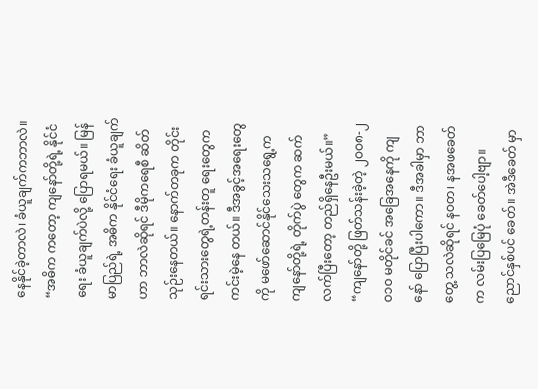နေနိုင်ခဲ့တာလဲ၊ ခံယူချက်ကဘာလဲ။
“အဓိက ကတော့ ကျနော်တို့ရဲ့ နိုင်ငံရေး ခံယူချက်ပဲလို့ ပြောရမယ်။ မြန်မာပြည်ရဲ့ အဓိက နိုင်ငံရေး ခံယူချက် ဟာ ဘာလဲဆိုရင် ဒီမိုကရေစီ ဆိတ်သုဉ်းနေတယ်။ နောက်တခုက တိုင်းရင်းသားတွေရဲ့တန်းတူ ရေးတွေက ကင်းမဲ့နေ တယ်။ ဒီအခွင့်အရေးတွေကို မဖော်ဆောင်နိုင်သေးသရွေ့ကကျနော်တို့ရဲ့ တိုက်ပွဲ တွေက ဆက်လက်ပြီးတော့ တည်ရှိနေဦးမယ်။”
“ကျနော်တို့ ဖြတ်သန်းခဲ့တဲ့ ၂ဝဝ၈-၂ဝ၁ဝ မတိုင်ခင် အခြေအနေကို ကျနော် ပြောပြီးပါကော။ ဒီအခါမှာ ဘာတွေ့ သလဲဆိုရင် နဝတ၊ နအဖခေတ်က လမ်းပြမြေပုံ ခေတ်ပေါ့ဗျာ။ ညောင်နှစ်ပင် ခေတ်။ အဲဒီခေတ် မှာ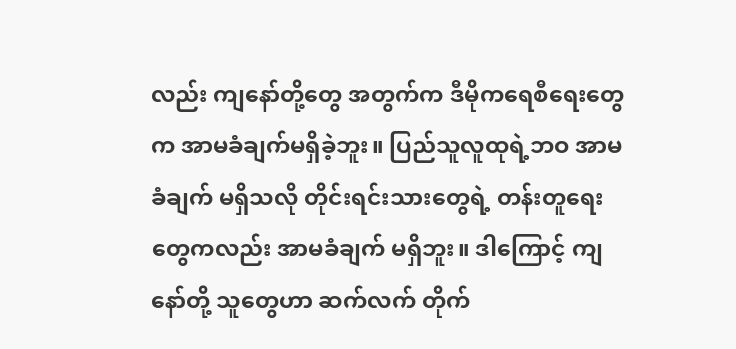လည်း ကျနော်တို့တွေ အတွက်က ဒီမိုကရေစီရေးတွေက အာမခံချက်မရှိခဲ့ဘူး။ ပြည်သူလူထုရဲ့ဘဝ အာမခံချက် မရှိသလို တိုင်းရင်းသားတွေရဲ့ တန်းတူရေးတွေကလည်း အာမခံချက် မရှိဘူး။ ဒါကြောင့် ကျနော်တို့ သူတွေဟာ ဆက်လက် တိုက်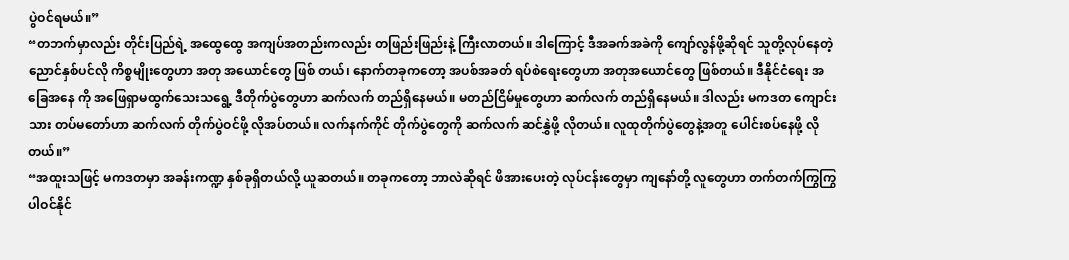ပွဲဝင်ရမယ်။”
“တဘက်မှာလည်း တိုင်းပြည်ရဲ့ အထွေထွေ အကျပ်အတည်းကလည်း တဖြည်းဖြည်းနဲ့ ကြီးလာတယ်။ ဒါကြောင့် ဒီအခက်အခဲကို ကျော်လွန်ဖို့ဆိုရင် သူတို့လုပ်နေတဲ့ ညောင်နှစ်ပင်လို ကိစ္စမျိုးတွေဟာ အတု အယောင်တွေ ဖြစ် တယ်၊ နောက်တခုကတော့ အပစ်အခတ် ရပ်စဲရေးတွေဟာ အတုအယောင်တွေ ဖြစ်တယ်။ ဒီနိုင်ငံရေး အခြေအနေ ကို အဖြေရှာမထွက်သေးသရွေ့ ဒီတိုက်ပွဲတွေဟာ ဆက်လက် တည်ရှိနေမယ်။ မတည်ငြိမ်မှုတွေဟာ ဆက်လက် တည်ရှိနေမယ်။ ဒါလည်း မကဒတ ကျောင်းသား တပ်မတော်ဟာ ဆက်လက် တိုက်ပွဲဝင်ဖို့ လိုအပ်တယ်။ လက်နက်ကိုင် တိုက်ပွဲတွေကို ဆက်လက် ဆင်နွှဲဖို့ လိုတယ်။ လူထုတိုက်ပွဲတွေနဲ့အတူ ပေါင်းစပ်နေဖို့ လိုတယ်။”
“အထူးသဖြင့် မကဒတမှာ အခန်းကဏ္ဍ နှစ်ခုရှိတယ်လို့ ယူဆတယ်။ တခုကတော့ ဘာလဲဆိုရင် ဖိအားပေးတဲ့ လုပ်ငန်းတွေမှာ ကျနော်တို့ လူတွေဟာ တက်တက်ကြွကြွ ပါဝင်နိုင်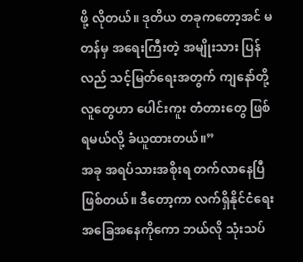ဖို့ လိုတယ်။ ဒုတိယ တခုကတော့အင် မတန်မှ အရေးကြီးတဲ့ အမျိုးသား ပြန်လည် သင့်မြတ်ရေးအတွက် ကျနော်တို့လူတွေဟာ ပေါင်းကူး တံတားတွေ ဖြစ်ရမယ်လို့ ခံယူထားတယ်။”
အခု အရပ်သားအစိုးရ တက်လာနေပြီဖြစ်တယ်။ ဒီတော့ကာ လက်ရှိနိုင်ငံရေး အခြေအနေကိုကော ဘယ်လို သုံးသပ်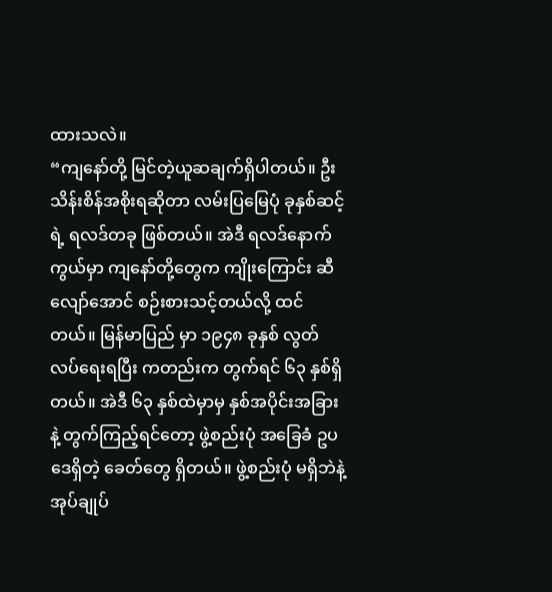ထားသလဲ။
“ကျနော်တို့ မြင်တဲ့ယူဆချက်ရှိပါတယ်။ ဦးသိန်းစိန်အစိုးရဆိုတာ လမ်းပြမြေပုံ ခုနှစ်ဆင့်ရဲ့ ရလဒ်တခု ဖြစ်တယ်။ အဲဒီ ရလဒ်နောက်ကွယ်မှာ ကျနော်တို့တွေက ကျိုးကြောင်း ဆီလျော်အောင် စဉ်းစားသင့်တယ်လို့ ထင်တယ်။ မြန်မာပြည် မှာ ၁၉၄၈ ခုနှစ် လွတ်လပ်ရေးရပြီး ကတည်းက တွက်ရင် ၆၃ နှစ်ရှိတယ်။ အဲဒီ ၆၃ နှစ်ထဲမှာမှ နှစ်အပိုင်းအခြားနဲ့ တွက်ကြည့်ရင်တော့ ဖွဲ့စည်းပုံ အခြေခံ ဥပဒေရှိတဲ့ ခေတ်တွေ ရှိတယ်။ ဖွဲ့စည်းပုံ မရှိဘဲနဲ့ အုပ်ချုပ်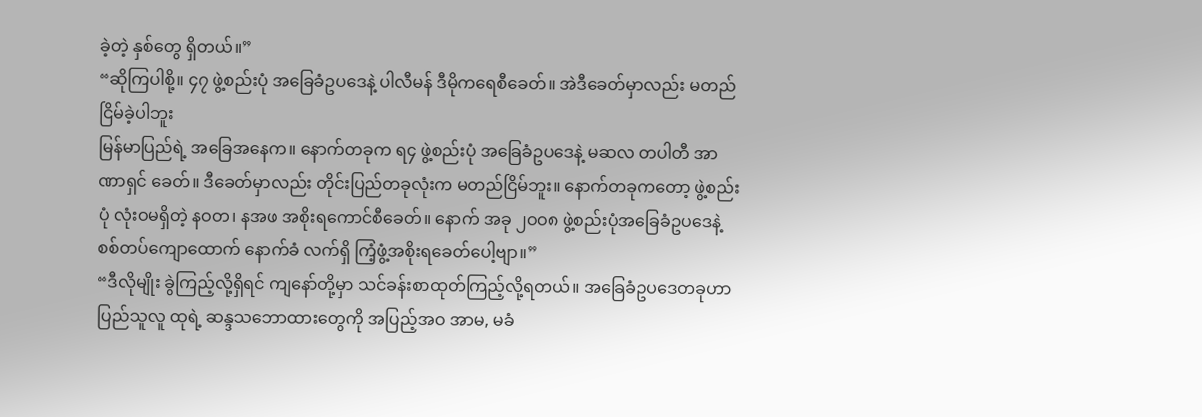ခဲ့တဲ့ နှစ်တွေ ရှိတယ်။”
“ဆိုကြပါစို့။ ၄၇ ဖွဲ့စည်းပုံ အခြေခံဥပဒေနဲ့ ပါလီမန် ဒီမိုကရေစီခေတ်။ အဲဒီခေတ်မှာလည်း မတည်ငြိမ်ခဲ့ပါဘူး
မြန်မာပြည်ရဲ့ အခြေအနေက။ နောက်တခုက ရ၄ ဖွဲ့စည်းပုံ အခြေခံဥပဒေနဲ့ မဆလ တပါတီ အာဏာရှင် ခေတ်။ ဒီခေတ်မှာလည်း တိုင်းပြည်တခုလုံးက မတည်ငြိမ်ဘူး။ နောက်တခုကတော့ ဖွဲ့စည်းပုံ လုံးဝမရှိတဲ့ နဝတ၊ နအဖ အစိုးရကောင်စီခေတ်။ နောက် အခု ၂ဝဝ၈ ဖွဲ့စည်းပုံအခြေခံဥပဒေနဲ့ စစ်တပ်ကျောထောက် နောက်ခံ လက်ရှိ ကြံ့ဖွံ့အစိုးရခေတ်ပေါ့ဗျာ။”
“ဒီလိုမျိုး ခွဲကြည့်လို့ရှိရင် ကျနော်တို့မှာ သင်ခန်းစာထုတ်ကြည့်လို့ရတယ်။ အခြေခံဥပဒေတခုဟာပြည်သူလူ ထုရဲ့ ဆန္ဒသဘောထားတွေကို အပြည့်အဝ အာမ, မခံ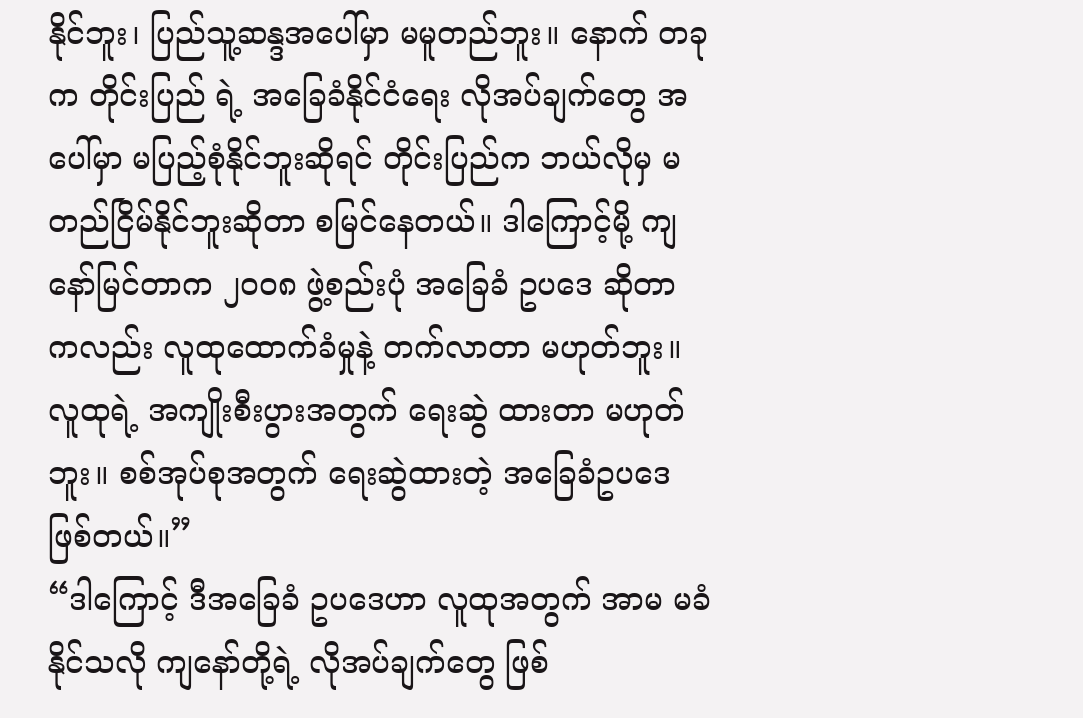နိုင်ဘူး၊ ပြည်သူ့ဆန္ဒအပေါ်မှာ မမူတည်ဘူး။ နောက် တခုက တိုင်းပြည် ရဲ့ အခြေခံနိုင်ငံရေး လိုအပ်ချက်တွေ အပေါ်မှာ မပြည့်စုံနိုင်ဘူးဆိုရင် တိုင်းပြည်က ဘယ်လိုမှ မတည်ငြိမ်နိုင်ဘူးဆိုတာ စမြင်နေတယ်။ ဒါကြောင့်မို့ ကျနော်မြင်တာက ၂၀၀၈ ဖွဲ့စည်းပုံ အခြေခံ ဥပဒေ ဆိုတာ ကလည်း လူထုထောက်ခံမှုနဲ့ တက်လာတာ မဟုတ်ဘူး။ လူထုရဲ့ အကျိုးစီးပွားအတွက် ရေးဆွဲ ထားတာ မဟုတ်ဘူး။ စစ်အုပ်စုအတွက် ရေးဆွဲထားတဲ့ အခြေခံဥပဒေ ဖြစ်တယ်။”
“ဒါကြောင့် ဒီအခြေခံ ဥပဒေဟာ လူထုအတွက် အာမ မခံနိုင်သလို ကျနော်တို့ရဲ့ လိုအပ်ချက်တွေ ဖြစ်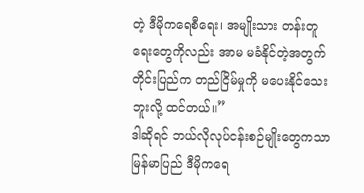တဲ့ ဒီမိုကရေစီရေး၊ အမျိုးသား တန်းတူရေးတွေကိုလည်း အာမ မခံနိုင်တဲ့အတွက် တိုင်းပြည်က တည်ငြိမ်မှုကို မပေးနိုင်သေးဘူးလို့ ထင်တယ်။”
ဒါဆိုရင် ဘယ်လိုလုပ်ငန်းစဉ်မျိုးတွေကသာ မြန်မာပြည် ဒီမိုကရေ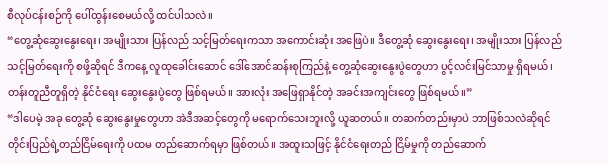စီလုပ်ငန်းစဉ်ကို ပေါ်ထွန်းစေမယ်လို့ ထင်ပါသလဲ။
“တွေ့ဆုံဆွေးနွေးရေး၊ အမျိုးသား ပြန်လည် သင့်မြတ်ရေးကသာ အကောင်းဆုံး အဖြေပဲ။ ဒီတွေ့ဆုံ ဆွေးနွေးရေး၊ အမျိုးသား ပြန်လည် သင့်မြတ်ရေးကို စဖို့ဆိုရင် ဒီကနေ့ လူထုခေါင်းဆောင် ဒေါ်အောင်ဆန်းစုကြည်နဲ့ တွေ့ဆုံဆွေးနွေးပွဲတွေဟာ ပွင့်လင်းမြင်သာမှု ရှိရမယ်၊ တန်းတူညီတူရှိတဲ့ နိုင်ငံရေး ဆွေးနွေးပွဲတွေ ဖြစ်ရမယ်။ အားလုံး အဖြေရှာနိုင်တဲ့ အခင်းအကျင်းတွေ ဖြစ်ရမယ်။”
“ဒါပေမဲ့ အခု တွေ့ဆုံ ဆွေးနွေးမှုတွေဟာ အဲဒီအဆင့်တွေကို မရောက်သေးဘူးလို့ ယူဆတယ်။ တဆက်တည်းမှာပဲ ဘာဖြစ်သလဲဆိုရင် တိုင်းပြည်ရဲ့တည်ငြိမ်ရေးကို ပထမ တည်ဆောက်ရမှာ ဖြစ်တယ်။ အထူးသဖြင့် နိုင်ငံရေးတည် ငြိမ်မှုကို တည်ဆောက်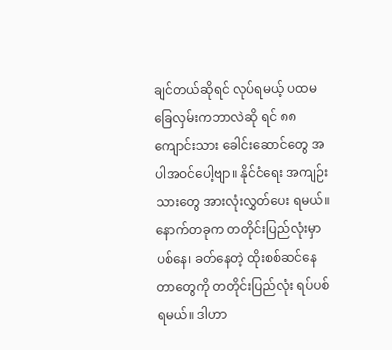ချင်တယ်ဆိုရင် လုပ်ရမယ့် ပထမခြေလှမ်းကဘာလဲဆို ရင် ၈၈ ကျောင်းသား ခေါင်းဆောင်တွေ အပါအဝင်ပေါ့ဗျာ။ နိုင်ငံရေး အကျဉ်းသားတွေ အားလုံးလွှတ်ပေး ရမယ်။ နောက်တခုက တတိုင်းပြည်လုံးမှာ ပစ်နေ၊ ခတ်နေတဲ့ ထိုးစစ်ဆင်နေတာတွေကို တတိုင်းပြည်လုံး ရပ်ပစ်ရမယ်။ ဒါဟာ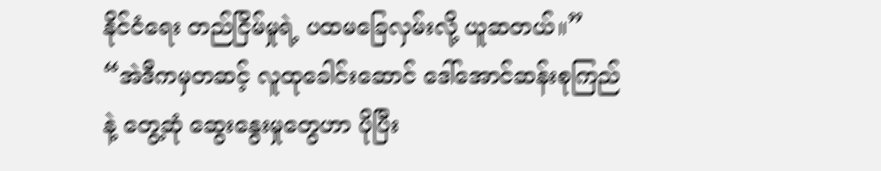နိုင်ငံရေး တည်ငြိမ်မှုရဲ့ ပထမခြေလှမ်းလို့ ယူဆတယ်။”
“အဲဒီကမှတဆင့် လူထုခေါင်းဆောင် ဒေါ်အောင်ဆန်းစုကြည်နဲ့ တွေ့ဆုံ ဆွေးနွေးမှုတွေဟာ ပိုပြီး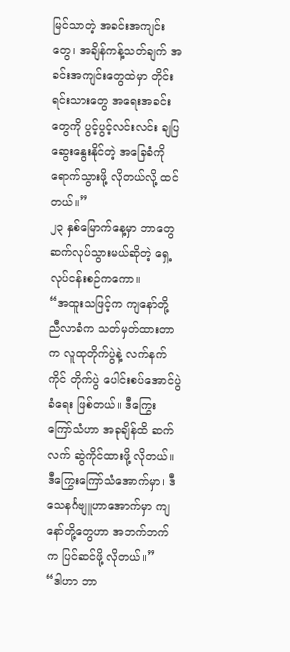မြင်သာတဲ့ အခင်းအကျင်းတွေ၊ အချိန်ကန့်သတ်ချက် အခင်းအကျင်းတွေထဲမှာ တိုင်းရင်းသားတွေ အရေးအခင်းတွေကို ပွင့်ပွင့်လင်းလင်း ချပြဆွေးနွေးနိုင်တဲ့ အခြေခံကို ရောက်သွားဖို့ လိုတယ်လို့ ထင်တယ်။”
၂၃ နှစ်မြောက်နေ့မှာ ဘာတွေဆက်လုပ်သွားမယ်ဆိုတဲ့ ရှေ့လုပ်ငန်းစဉ်ကကော။
“အထူးသဖြင့်က ကျနော်တို့ ညီလာခံက သတ်မှတ်ထားတာက လူထုတိုက်ပွဲနဲ့ လက်နက်ကိုင် တိုက်ပွဲ ပေါင်းစပ်အောင်ပွဲခံရေး ဖြစ်တယ်။ ဒီကြွေးကြော်သံဟာ အခုချိန်ထိ ဆက်လက် ဆွဲကိုင်ထားဖို့ လိုတယ်။ ဒီကြွေးကြော်သံအောက်မှာ၊ ဒီသေနင်္ဂဗျူဟာအောက်မှာ ကျနော်တို့တွေဟာ အဘက်ဘက်က ပြင်ဆင်ဖို့ လိုတယ်။”
“ဒါဟာ ဘာ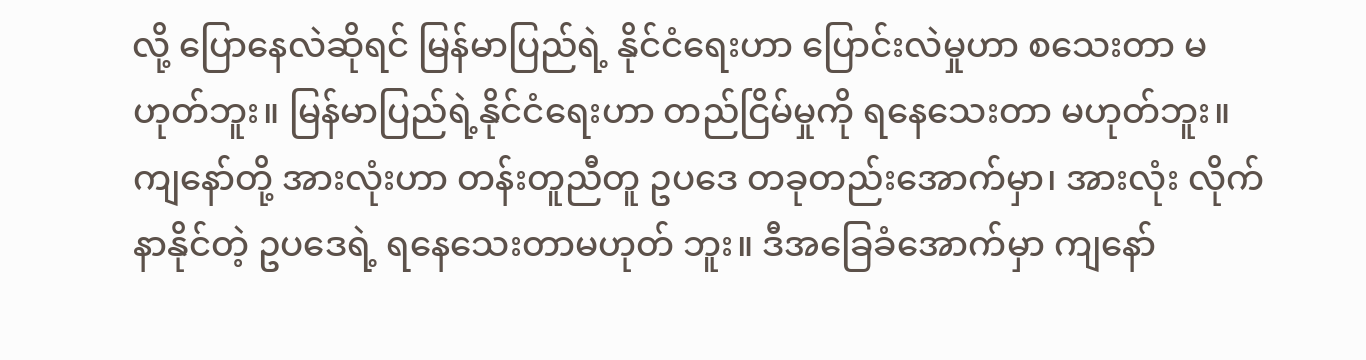လို့ ပြောနေလဲဆိုရင် မြန်မာပြည်ရဲ့ နိုင်ငံရေးဟာ ပြောင်းလဲမှုဟာ စသေးတာ မဟုတ်ဘူး။ မြန်မာပြည်ရဲ့နိုင်ငံရေးဟာ တည်ငြိမ်မှုကို ရနေသေးတာ မဟုတ်ဘူး။ ကျနော်တို့ အားလုံးဟာ တန်းတူညီတူ ဥပဒေ တခုတည်းအောက်မှာ၊ အားလုံး လိုက်နာနိုင်တဲ့ ဥပဒေရဲ့ ရနေသေးတာမဟုတ် ဘူး။ ဒီအခြေခံအောက်မှာ ကျနော်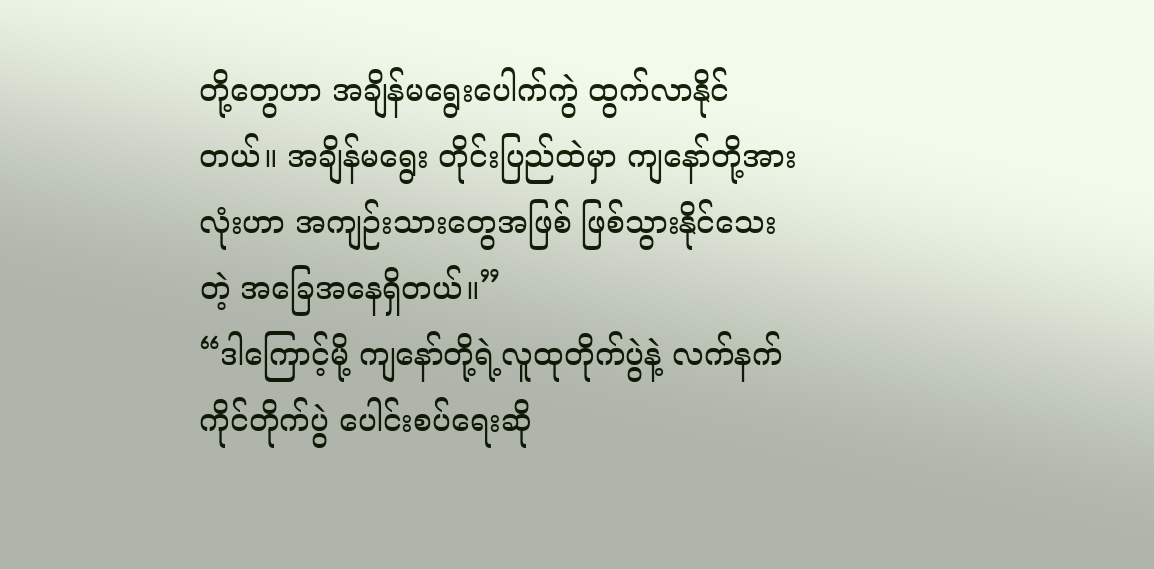တို့တွေဟာ အချိန်မရွေးပေါက်ကွဲ ထွက်လာနိုင်တယ်။ အချိန်မရွေး တိုင်းပြည်ထဲမှာ ကျနော်တို့အားလုံးဟာ အကျဉ်းသားတွေအဖြစ် ဖြစ်သွားနိုင်သေးတဲ့ အခြေအနေရှိတယ်။”
“ဒါကြောင့်မို့ ကျနော်တို့ရဲ့လူထုတိုက်ပွဲနဲ့ လက်နက်ကိုင်တိုက်ပွဲ ပေါင်းစပ်ရေးဆို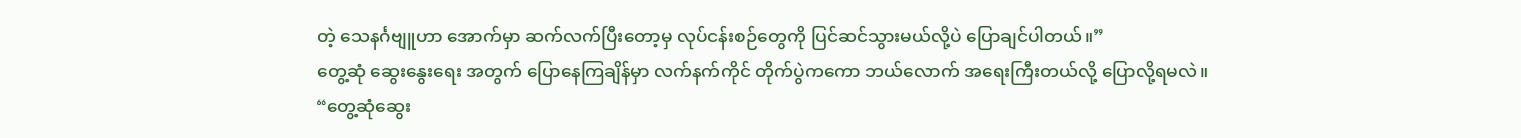တဲ့ သေနင်္ဂဗျူဟာ အောက်မှာ ဆက်လက်ပြီးတော့မှ လုပ်ငန်းစဉ်တွေကို ပြင်ဆင်သွားမယ်လို့ပဲ ပြောချင်ပါတယ်။”
တွေ့ဆုံ ဆွေးနွေးရေး အတွက် ပြောနေကြချိန်မှာ လက်နက်ကိုင် တိုက်ပွဲကကော ဘယ်လောက် အရေးကြီးတယ်လို့ ပြောလို့ရမလဲ။
“တွေ့ဆုံဆွေး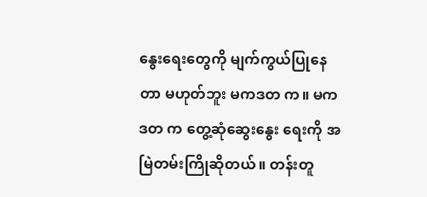နွေးရေးတွေကို မျက်ကွယ်ပြုနေတာ မဟုတ်ဘူး မကဒတ က။ မကဒတ က တွေ့ဆုံဆွေးနွေး ရေးကို အမြဲတမ်းကြိုဆိုတယ်။ တန်းတူ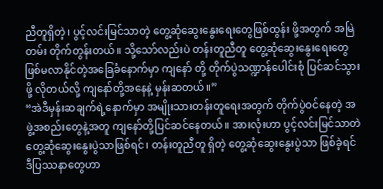ညီတူရှိတဲ့၊ ပွင့်လင်းမြင်သာတဲ့ တွေ့ဆုံဆွေးနွေးရေးတွေဖြစ်ထွန်း ဖို့အတွက် အမြဲတမ်း တိုက်တွန်းတယ်။ သို့သော်လည်းပဲ တန်းတူညီတူ တွေ့ဆုံဆွေးနွေးရေးတွေ ဖြစ်မလာနိုင်တဲ့အခြေခံနောက်မှာ ကျနော် တို့ တိုက်ပွဲသဏ္ဍာန်ပေါင်းစုံ ပြင်ဆင်သွားဖို့ လိုတယ်လို့ ကျနော်တို့အနေနဲ့ မှန်းဆတယ်။”
“အဲဒီမှန်းဆချက်ရဲ့နောက်မှာ အမျိုးသားတန်းတူရေးအတွက် တိုက်ပွဲဝင်နေတဲ့ အဖွဲ့အစည်းတွေနဲ့အတူ ကျနော်တို့ပြင်ဆင်နေတယ်။ အားလုံးဟာ ပွင့်လင်းမြင်သာတဲ တွေ့ဆုံဆွေးနွေးပွဲသာဖြစ်ရင်၊ တန်းတူညီတူ ရှိတဲ့ တွေ့ဆုံဆွေးနွေးပွဲသာ ဖြစ်ခဲ့ရင် ဒီပြဿနာတွေဟာ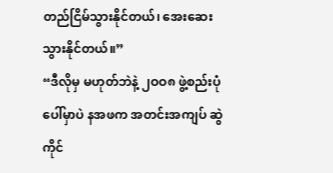တည်ငြိမ်သွားနိုင်တယ်၊ အေးဆေးသွားနိုင်တယ်။”
“ဒီလိုမှ မဟုတ်ဘဲနဲ့ ၂ဝဝ၈ ဖွဲ့စည်းပုံပေါ်မှာပဲ နအဖက အတင်းအကျပ် ဆွဲကိုင်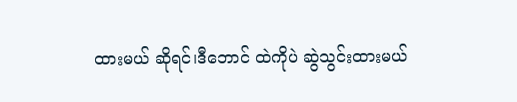ထားမယ် ဆိုရင်၊ဒီဘောင် ထဲကိုပဲ ဆွဲသွင်းထားမယ်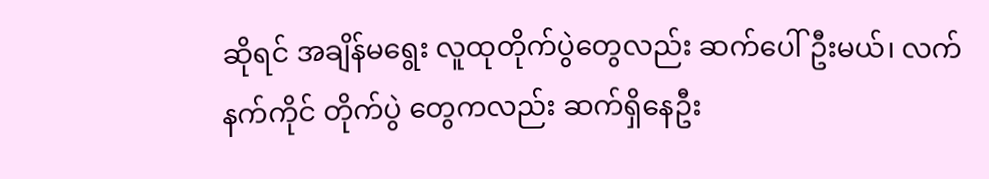ဆိုရင် အချိန်မရွေး လူထုတိုက်ပွဲတွေလည်း ဆက်ပေါ်ဦးမယ်၊ လက်နက်ကိုင် တိုက်ပွဲ တွေကလည်း ဆက်ရှိနေဦး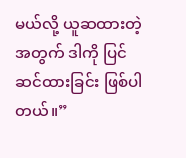မယ်လို့ ယူဆထားတဲ့အတွက် ဒါကို ပြင်ဆင်ထားခြင်း ဖြစ်ပါတယ်။”